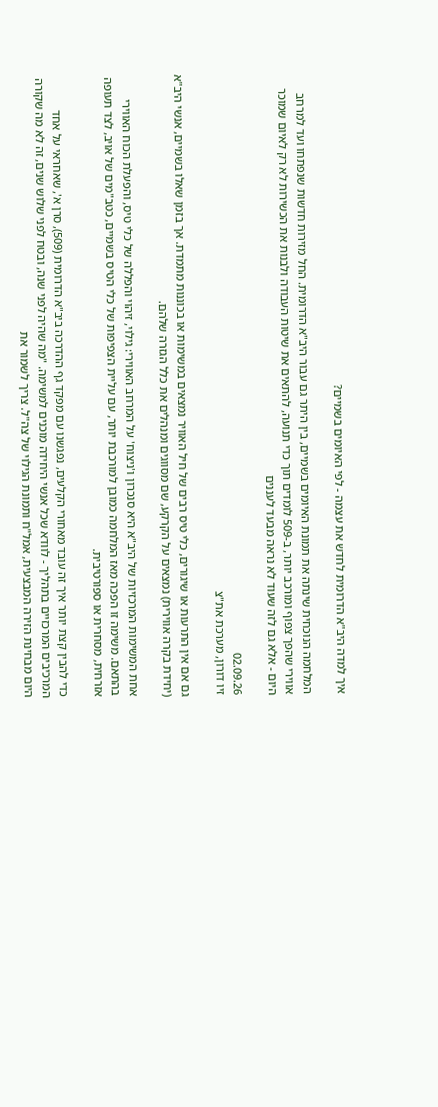איך למדה היב"א הדרומית לחדש את עצמה - לפי האיומים בשמיים?

המלחמה הנוכחית שינתה את תמונת האיומים בשמיים, בין היתר גם עבור היב"א הדרומית. החל מזירות חדשות שנפתחו ועד למרחב אווירי שהפך צפוף ומורכב יותר, ב-509 לומדים תוך כדי תנועה, להתאים את שיטות העבודה ולבנות את הכשירות לא רק לאיום שמוכר היום - אלא גם לזה שעוד לא נראה מבעד לעננים

02.09.26
זיו דורון, מערכת את"צ

גם אם אין התרעות או שיגורים, כלי טיס רבים של חיל האוויר נמצאים במשימות או בכוננות מתמדת. אך בזמן שאלו בשמיים, אנשי היב"א (יחידת בקרה אווירית) נמצאים על הקרקע, שם מסווגים ומנהלים את כלל הגזרה שלהם.

אחת המשימות המרכזיות של היב"א היא סנכרון ו'ניצוח' על המרחב האווירי: גילוי, זיהוי והפללה של כלי טיס, והפעלת הכוח האווירי בהתאם. משימה זו הפכה מאז המלחמה כמובן למורכבת יותר, עם עליית הצפיפות של כלי הטיס בשמיים, כטב"מים של אויב, לצד תעופה אזרחית, מסחרית או ספורטיבית.

כדי להבין קצת יותר איך זה עובד מאחורי הקלעים, נפגשנו עם מפקד גף ההדרכה ביב"א הדרומית (509), סרן א', שאחראי על אחד המרכיבים המרכזיים בתהליך - לוודא שכל אנשי היחידה מוכנים למשימה. "מה שהיה לפני שנה, ובטח לפני שלוש שנים, זה לא מה שקורה היום מבחינת הזירה המבצעית, אמל"ח ותמונת הגילוי של צה"ל. צריך לשמור את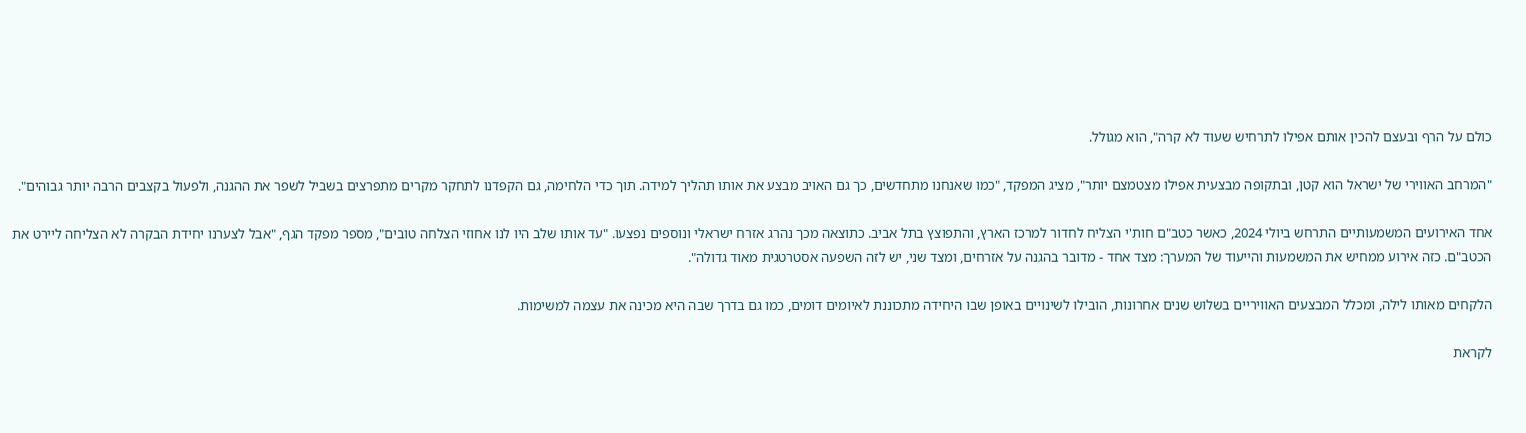כולם על הרף ובעצם להכין אותם אפילו לתרחיש שעוד לא קרה", הוא מגולל.

"המרחב האווירי של ישראל הוא קטן, ובתקופה מבצעית אפילו מצטמצם יותר", מציג המפקד, "כמו שאנחנו מתחדשים, כך גם האויב מבצע את אותו תהליך למידה. תוך כדי הלחימה, גם הקפדנו לתחקר מקרים מתפרצים בשביל לשפר את ההגנה, ולפעול בקצבים הרבה יותר גבוהים".

אחד האירועים המשמעותיים התרחש ביולי 2024, כאשר כטב"ם חות'י הצליח לחדור למרכז הארץ, והתפוצץ בתל אביב. כתוצאה מכך נהרג אזרח ישראלי ונוספים נפצעו. "עד אותו שלב היו לנו אחוזי הצלחה טובים", מספר מפקד הגף, "אבל לצערנו יחידת הבקרה לא הצליחה ליירט את הכטב"ם. כזה אירוע ממחיש את המשמעות והייעוד של המערך: מצד אחד - מדובר בהגנה על אזרחים, ומצד שני, יש לזה השפעה אסטרטגית מאוד גדולה".

הלקחים מאותו לילה, ומכלל המבצעים האוויריים בשלוש שנים אחרונות, הובילו לשינויים באופן שבו היחידה מתכוננת לאיומים דומים, כמו גם בדרך שבה היא מכינה את עצמה למשימות.

לקראת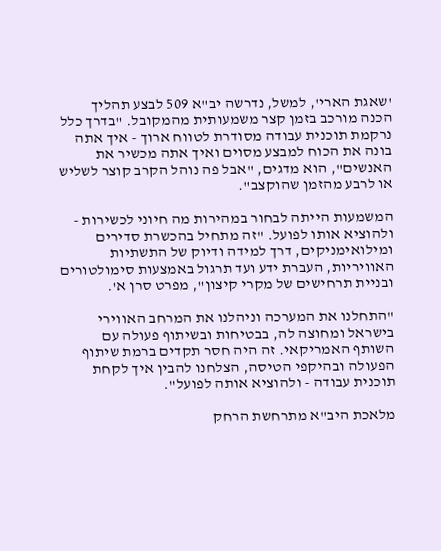'שאגת הארי', למשל, נדרשה יב"א 509 לבצע תהליך הכנה מורכב בזמן קצר משמעותית מהמקובל. "בדרך כלל נרקמת תוכנית עבודה מסודרת לטווח ארוך - איך אתה בונה את הכוח למבצע מסוים ואיך אתה מכשיר את האנשים", הוא מדגים, "אבל פה נוהל הקרב קוצר לשליש או לרבע מהזמן שהוקצב".

המשמעות הייתה לבחור במהירות מה חיוני לכשירות - ולהוציא אותו לפועל. "זה מתחיל בהכשרת סדירים ומילואימניקים, דרך למידה ודיוק של התשתיות האוויריות, העברת ידע ועד תרגול באמצעות סימולטורים ובניית תרחישים של מקרי קיצון", מפרט סרן א'.

"התחלנו את המערכה וניהלנו את המרחב האווירי בישראל ומחוצה לה, בבטיחות ובשיתוף פעולה עם השותף האמריקאי. זה היה חסר תקדים ברמת שיתוף הפעולה ובהיקפי הטיסה, הצלחנו להבין איך לקחת תוכנית עבודה - ולהוציא אותה לפועל".

מלאכת היב"א מתרחשת הרחק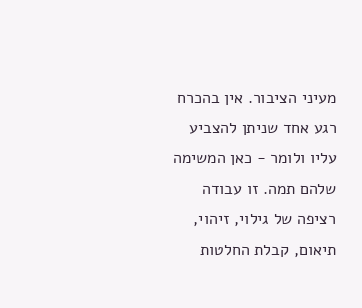מעיני הציבור. אין בהכרח רגע אחד שניתן להצביע עליו ולומר - כאן המשימה שלהם תמה. זו עבודה רציפה של גילוי, זיהוי, תיאום, קבלת החלטות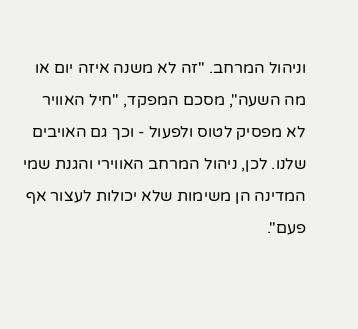וניהול המרחב. "זה לא משנה איזה יום או מה השעה", מסכם המפקד, "חיל האוויר לא מפסיק לטוס ולפעול - וכך גם האויבים שלנו. לכן, ניהול המרחב האווירי והגנת שמי המדינה הן משימות שלא יכולות לעצור אף פעם".